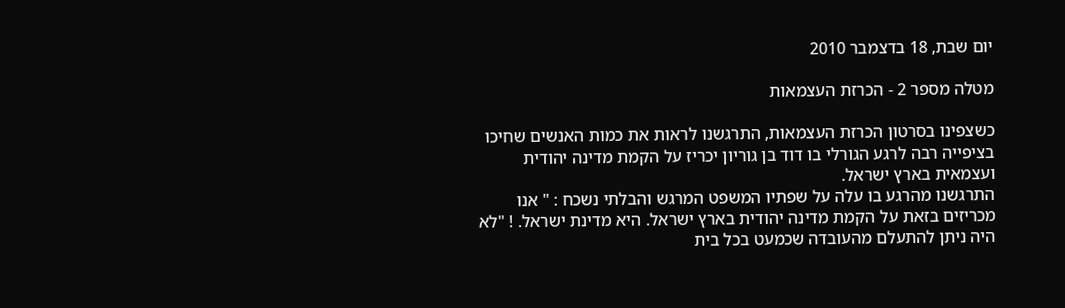יום שבת, 18 בדצמבר 2010

מטלה מספר 2 - הכרזת העצמאות

כשצפינו בסרטון הכרזת העצמאות, התרגשנו לראות את כמות האנשים שחיכו בציפייה רבה לרגע הגורלי בו דוד בן גוריון יכריז על הקמת מדינה יהודית ועצמאית בארץ ישראל.
התרגשנו מהרגע בו עלה על שפתיו המשפט המרגש והבלתי נשכח : " אנו מכריזים בזאת על הקמת מדינה יהודית בארץ ישראל. היא מדינת ישראל. ! "לא היה ניתן להתעלם מהעובדה שכמעט בכל בית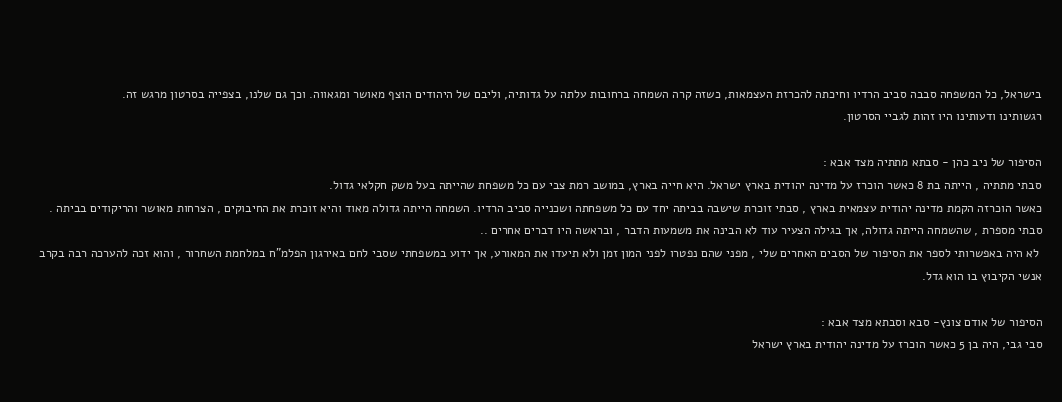בישראל, כל המשפחה סבבה סביב הרדיו וחיכתה להכרזת העצמאות, כשזה קרה השמחה ברחובות עלתה על גדותיה, וליבם של היהודים הוצף מאושר ומגאווה. וכך גם שלנו, בצפייה בסרטון מרגש זה.
רגשותינו ודעותינו היו זהות לגביי הסרטון.

הסיפור של ניב כהן - סבתא מתתיה מצד אבא :
סבתי מתתיה , הייתה בת 8 כאשר הוכרז על מדינה יהודית בארץ ישראל. היא חייה בארץ, במושב רמת צבי עם כל משפחת שהייתה בעל משק חקלאי גדול.
כאשר הוכרזה הקמת מדינה יהודית עצמאית בארץ , סבתי זוכרת שישבה בביתה יחד עם כל משפחתה ושכנייה סביב הרדיו. השמחה הייתה גדולה מאוד והיא זוכרת את החיבוקים , הצרחות מאושר והריקודים בביתה . סבתי מספרת , שהשמחה הייתה גדולה, אך בגילה הצעיר עוד לא הבינה את משמעות הדבר , ובראשה היו דברים אחרים ..
 לא היה באפשרותי לספר את הסיפור של הסבים האחרים שלי , מפני שהם נפטרו לפני המון זמן ולא תיעדו את המאורע, אך ידוע במשפחתי שסבי לחם באירגון הפלמ"ח במלחמת השחרור , והוא זכה להערכה רבה בקרב אנשי הקיבוץ בו הוא גדל.

הסיפור של אודם צונץ- סבא וסבתא מצד אבא :
סבי גבי, היה בן 5 כאשר הוכרז על מדינה יהודית בארץ ישראל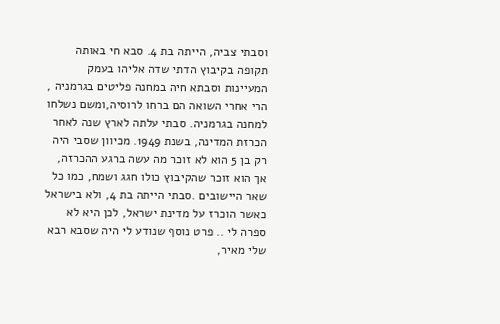וסבתי צביה, הייתה בת 4. סבא חי באותה תקופה בקיבוץ הדתי שדה אליהו בעמק המעיינות וסבתא חיה במחנה פליטים בגרמניה , הרי אחרי השואה הם ברחו לרוסיה,ומשם נשלחו למחנה בגרמניה. סבתי עלתה לארץ שנה לאחר הכרזת המדינה, בשנת 1949. מכיוון שסבי היה רק בן 5 הוא לא זוכר מה עשה ברגע ההכרזה, אך הוא זוכר שהקיבוץ כולו חגג ושמח, כמו כל שאר היישובים .סבתי הייתה בת 4, ולא בישראל כאשר הוכרז על מדינת ישראל, לכן היא לא ספרה לי .. פרט נוסף שנודע לי היה שסבא רבא שלי מאיר,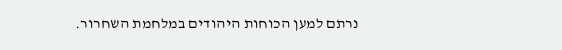נרתם למען הכוחות היהודים במלחמת השחרור.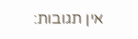אין תגובות: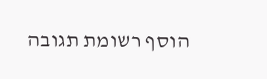הוסף רשומת תגובה